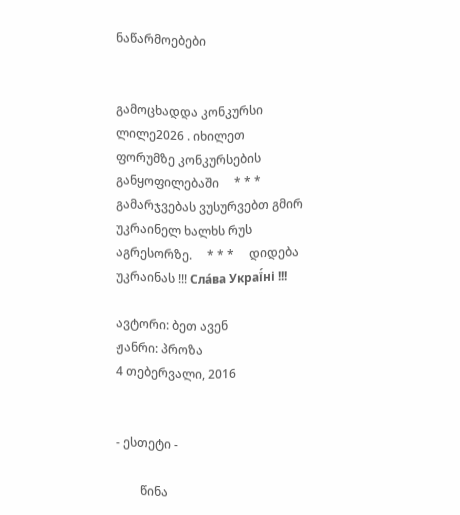ნაწარმოებები


გამოცხადდა კონკურსი ლილე2026 . იხილეთ ფორუმზე კონკურსების განყოფილებაში     * * *     გამარჯვებას ვუსურვებთ გმირ უკრაინელ ხალხს რუს აგრესორზე.     * * *     დიდება უკრაინას !!! Сла́ва Украї́ні !!!

ავტორი: ბეთ ავენ
ჟანრი: პროზა
4 თებერვალი, 2016


- ესთეტი -

        წინა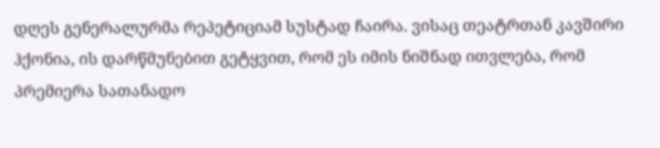დღეს გენერალურმა რეპეტიციამ სუსტად ჩაირა. ვისაც თეატრთან კავშირი ჰქონია, ის დარწმუნებით გეტყვით, რომ ეს იმის ნიშნად ითვლება, რომ პრემიერა სათანადო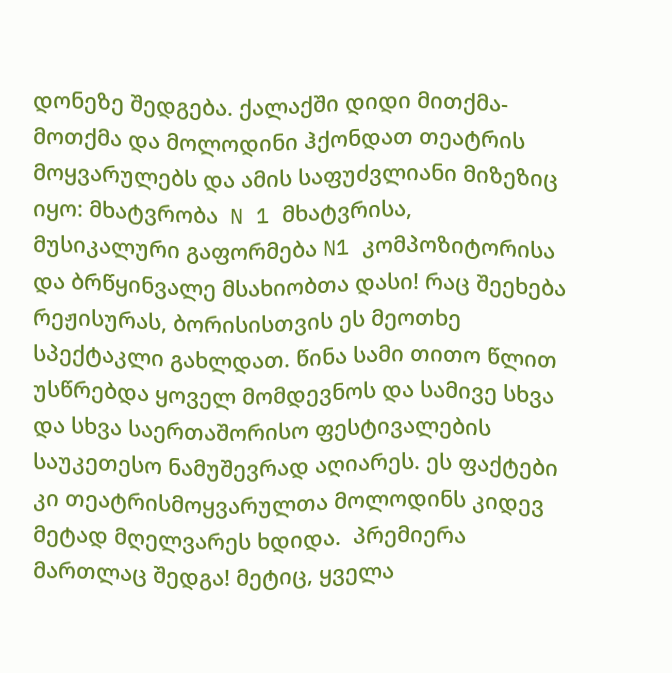დონეზე შედგება. ქალაქში დიდი მითქმა-მოთქმა და მოლოდინი ჰქონდათ თეატრის მოყვარულებს და ამის საფუძვლიანი მიზეზიც იყო: მხატვრობა  N 1 მხატვრისა,  მუსიკალური გაფორმება N1 კომპოზიტორისა და ბრწყინვალე მსახიობთა დასი! რაც შეეხება რეჟისურას, ბორისისთვის ეს მეოთხე სპექტაკლი გახლდათ. წინა სამი თითო წლით უსწრებდა ყოველ მომდევნოს და სამივე სხვა და სხვა საერთაშორისო ფესტივალების საუკეთესო ნამუშევრად აღიარეს. ეს ფაქტები კი თეატრისმოყვარულთა მოლოდინს კიდევ მეტად მღელვარეს ხდიდა.  პრემიერა მართლაც შედგა! მეტიც, ყველა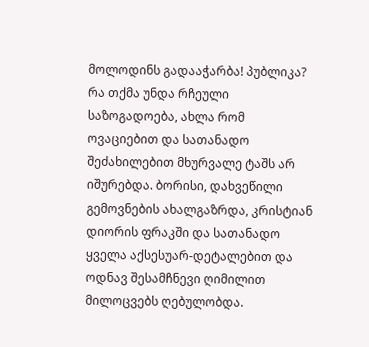მოლოდინს გადააჭარბა! პუბლიკა? რა თქმა უნდა რჩეული საზოგადოება, ახლა რომ ოვაციებით და სათანადო შეძახილებით მხურვალე ტაშს არ იშურებდა. ბორისი, დახვეწილი გემოვნების ახალგაზრდა, კრისტიან დიორის ფრაკში და სათანადო ყველა აქსესუარ-დეტალებით და ოდნავ შესამჩნევი ღიმილით მილოცვებს ღებულობდა.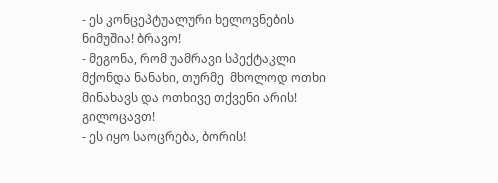- ეს კონცეპტუალური ხელოვნების ნიმუშია! ბრავო!
- მეგონა, რომ უამრავი სპექტაკლი მქონდა ნანახი, თურმე  მხოლოდ ოთხი მინახავს და ოთხივე თქვენი არის! გილოცავთ!
- ეს იყო საოცრება, ბორის!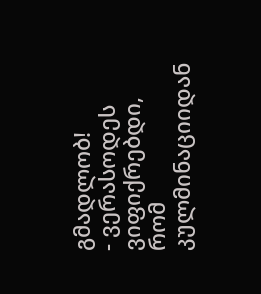გმადლობ!
- ვერასოდეს ვიფიქრებდი, რომ კულმინაციიდან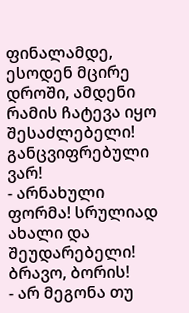ფინალამდე, ესოდენ მცირე დროში, ამდენი რამის ჩატევა იყო შესაძლებელი! განცვიფრებული ვარ!
- არნახული ფორმა! სრულიად ახალი და შეუდარებელი! ბრავო, ბორის!
- არ მეგონა თუ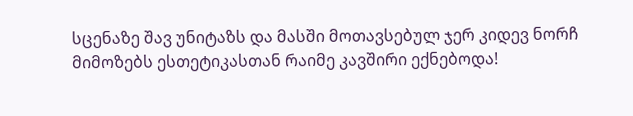სცენაზე შავ უნიტაზს და მასში მოთავსებულ ჯერ კიდევ ნორჩ მიმოზებს ესთეტიკასთან რაიმე კავშირი ექნებოდა!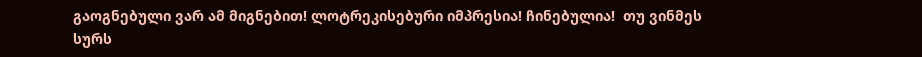გაოგნებული ვარ ამ მიგნებით! ლოტრეკისებური იმპრესია! ჩინებულია!  თუ ვინმეს სურს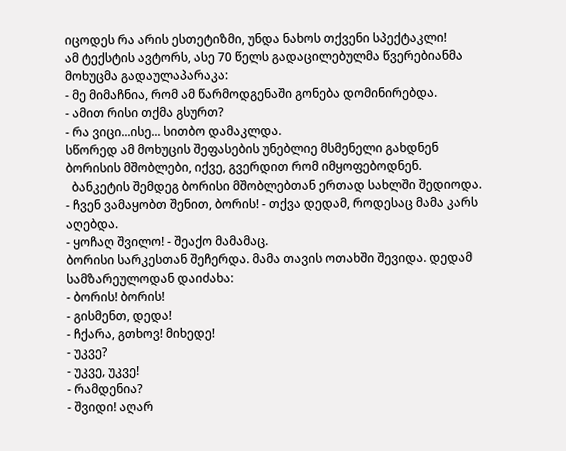იცოდეს რა არის ესთეტიზმი, უნდა ნახოს თქვენი სპექტაკლი!
ამ ტექსტის ავტორს, ასე 70 წელს გადაცილებულმა წვერებიანმა მოხუცმა გადაულაპარაკა:
- მე მიმაჩნია, რომ ამ წარმოდგენაში გონება დომინირებდა.
- ამით რისი თქმა გსურთ?
- რა ვიცი...ისე... სითბო დამაკლდა.
სწორედ ამ მოხუცის შეფასების უნებლიე მსმენელი გახდნენ ბორისის მშობლები, იქვე, გვერდით რომ იმყოფებოდნენ.
  ბანკეტის შემდეგ ბორისი მშობლებთან ერთად სახლში შედიოდა.
- ჩვენ ვამაყობთ შენით, ბორის! - თქვა დედამ, როდესაც მამა კარს აღებდა.
- ყოჩაღ შვილო! - შეაქო მამამაც.
ბორისი სარკესთან შეჩერდა. მამა თავის ოთახში შევიდა. დედამ სამზარეულოდან დაიძახა:
- ბორის! ბორის!
- გისმენთ, დედა!
- ჩქარა, გთხოვ! მიხედე!
- უკვე?
- უკვე, უკვე!
- რამდენია?
- შვიდი! აღარ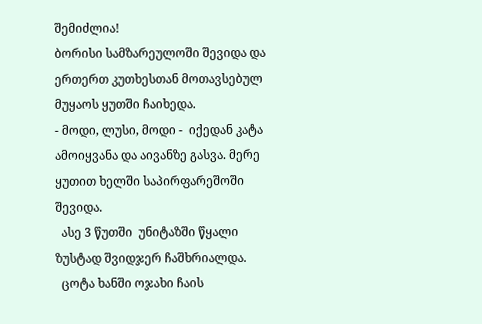შემიძლია!
ბორისი სამზარეულოში შევიდა და ერთერთ კუთხესთან მოთავსებულ მუყაოს ყუთში ჩაიხედა.
- მოდი, ლუსი, მოდი -  იქედან კატა ამოიყვანა და აივანზე გასვა. მერე ყუთით ხელში საპირფარეშოში შევიდა.
  ასე 3 წუთში  უნიტაზში წყალი ზუსტად შვიდჯერ ჩაშხრიალდა.
  ცოტა ხანში ოჯახი ჩაის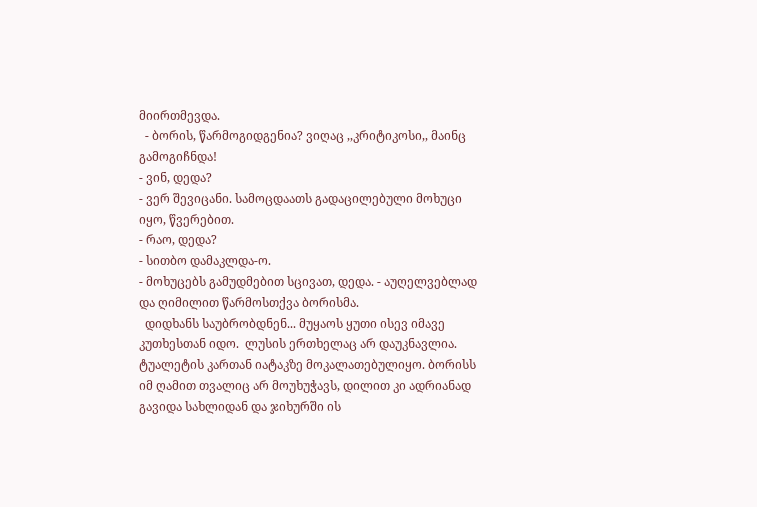მიირთმევდა.
  - ბორის, წარმოგიდგენია? ვიღაც ,,კრიტიკოსი,, მაინც გამოგიჩნდა!
- ვინ, დედა?
- ვერ შევიცანი. სამოცდაათს გადაცილებული მოხუცი იყო, წვერებით.
- რაო, დედა?
- სითბო დამაკლდა-ო.
- მოხუცებს გამუდმებით სცივათ, დედა. - აუღელვებლად და ღიმილით წარმოსთქვა ბორისმა.
  დიდხანს საუბრობდნენ... მუყაოს ყუთი ისევ იმავე კუთხესთან იდო.  ლუსის ერთხელაც არ დაუკნავლია. ტუალეტის კართან იატაკზე მოკალათებულიყო. ბორისს იმ ღამით თვალიც არ მოუხუჭავს, დილით კი ადრიანად გავიდა სახლიდან და ჯიხურში ის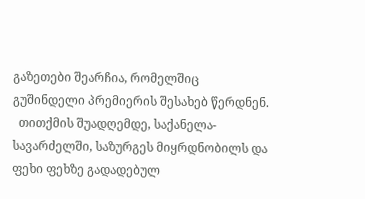გაზეთები შეარჩია, რომელშიც გუშინდელი პრემიერის შესახებ წერდნენ.
  თითქმის შუადღემდე, საქანელა-სავარძელში, საზურგეს მიყრდნობილს და ფეხი ფეხზე გადადებულ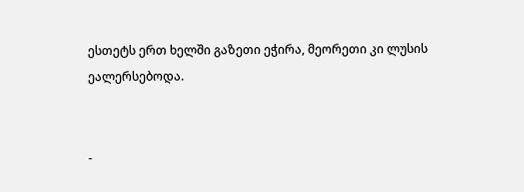ესთეტს ერთ ხელში გაზეთი ეჭირა, მეორეთი კი ლუსის ეალერსებოდა.


-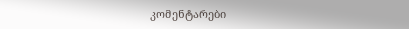კომენტარები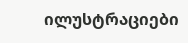ილუსტრაციები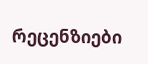რეცენზიები